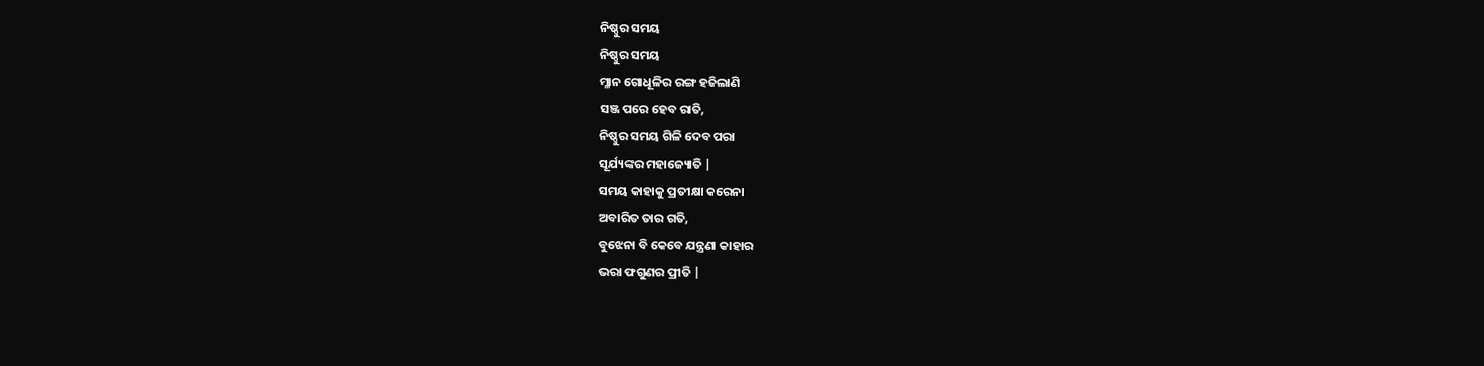ନିଷ୍ଠୁର ସମୟ
ନିଷ୍ଠୁର ସମୟ
ମ୍ଳାନ ଗୋଧୂଳିର ରଙ୍ଗ ହଜିଲାଣି
ସଞ୍ଜ ପରେ ହେବ ରାତି,
ନିଷ୍ଠୁର ସମୟ ଗିଳି ଦେବ ପରା
ସୂର୍ଯ୍ୟଙ୍କର ମହାଜ୍ୟୋତି |
ସମୟ କାହାକୁ ପ୍ରତୀକ୍ଷା କରେନା
ଅବାରିତ ତାର ଗତି,
ବୁଝେନା ବି କେବେ ଯନ୍ତ୍ରଣା କାହାର
ଭରା ଫଗୁଣର ପ୍ରୀତି |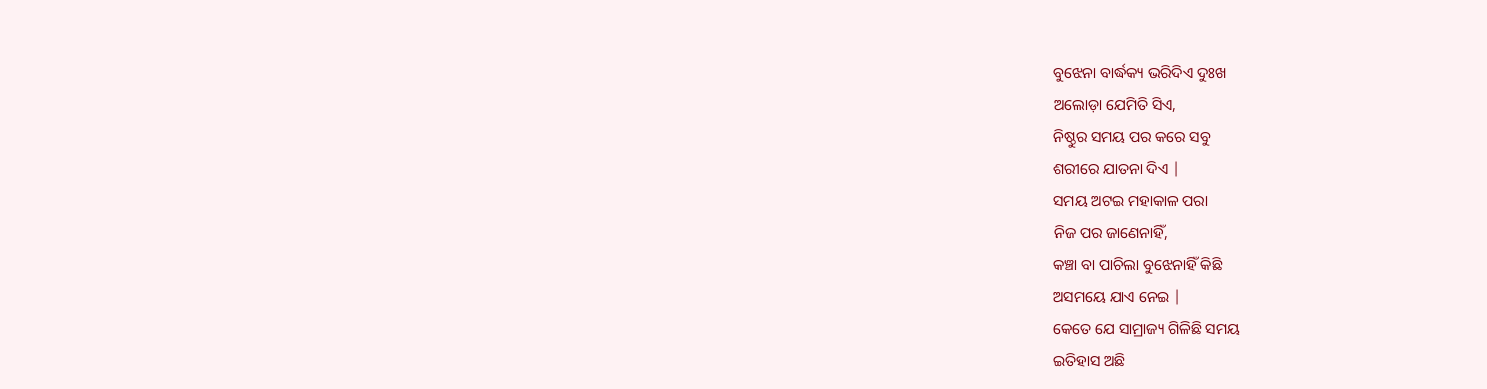ବୁଝେନା ବାର୍ଦ୍ଧକ୍ୟ ଭରିଦିଏ ଦୁଃଖ
ଅଲୋଡ଼ା ଯେମିତି ସିଏ,
ନିଷ୍ଠୁର ସମୟ ପର କରେ ସବୁ
ଶରୀରେ ଯାତନା ଦିଏ |
ସମୟ ଅଟଇ ମହାକାଳ ପରା
ନିଜ ପର ଜାଣେନାହିଁ,
କଞ୍ଚା ବା ପାଚିଲା ବୁଝେନାହିଁ କିଛି
ଅସମୟେ ଯାଏ ନେଇ |
କେତେ ଯେ ସାମ୍ରାଜ୍ୟ ଗିଳିଛି ସମୟ
ଇତିହାସ ଅଛି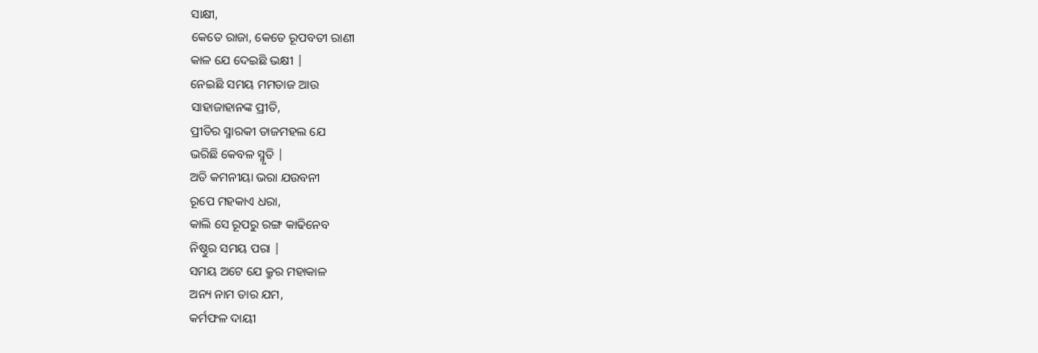ସାକ୍ଷୀ,
କେତେ ରାଜା, କେତେ ରୂପବତୀ ରାଣୀ
କାଳ ଯେ ଦେଇଛି ଭକ୍ଷୀ |
ନେଇଛି ସମୟ ମମତାଜ ଆଉ
ସାହାଜାହାନଙ୍କ ପ୍ରୀତି,
ପ୍ରୀତିର ସ୍ମାରକୀ ତାଜମହଲ ଯେ
ଭରିଛି କେବଳ ସ୍ମୃତି |
ଅତି କମନୀୟା ଭରା ଯଉବନୀ
ରୂପେ ମହକାଏ ଧରା,
କାଲି ସେ ରୂପରୁ ରଙ୍ଗ କାଢିନେବ
ନିଷ୍ଠୁର ସମୟ ପରା |
ସମୟ ଅଟେ ଯେ କ୍ରୁର ମହାକାଳ
ଅନ୍ୟ ନାମ ତାର ଯମ,
କର୍ମଫଳ ଦାୟୀ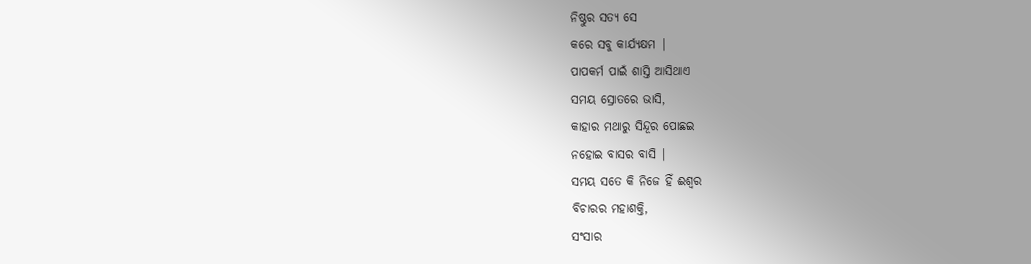ନିଷ୍ଠୁର ସତ୍ୟ ସେ
କରେ ସବୁ କାର୍ଯ୍ୟକ୍ଷମ |
ପାପକର୍ମ ପାଇଁ ଶାସ୍ତି ଆସିଥାଏ
ସମୟ ସ୍ରୋତରେ ଭାସି,
କାହାର ମଥାରୁ ସିନ୍ଦୂର ପୋଛଇ
ନହୋଇ ବାସର ବାସି |
ସମୟ ସତେ କି ନିଜେ ହିଁ ଈଶ୍ୱର
ବିଚାରର ମହାଶକ୍ତି,
ସଂସାର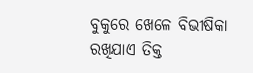ବୁକୁରେ ଖେଳେ ବିଭୀଷିକା
ରଖିଯାଏ ତିକ୍ତ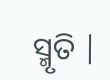ସ୍ମୃତି |